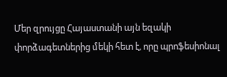Մեր զրույցը Հայաստանի այն եզակի փորձագետներից մեկի հետ է, որը պրոֆեսիոնալ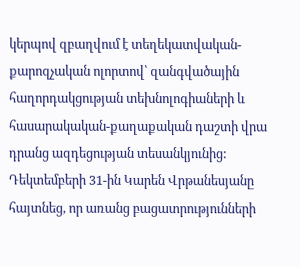կերպով զբաղվում է տեղեկատվական-քարոզչական ոլորտով՝ զանգվածային հաղորդակցության տեխնոլոգիաների և հասարակական-քաղաքական դաշտի վրա դրանց ազդեցության տեսանկյունից: Դեկտեմբերի 31-ին Կարեն Վրթանեսյանը հայտնեց, որ առանց բացատրությունների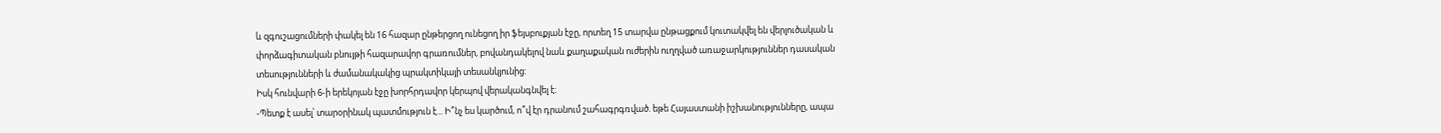և զգուշացումների փակել են 16 հազար ընթերցող ունեցող իր ֆեյսբուքյան էջը, որտեղ 15 տարվա ընթացքում կուտակվել են վերլուծական և փորձագիտական բնույթի հազարավոր գրառումներ, բովանդակելով նաև քաղաքական ուժերին ուղղված առաջարկություններ դասական տեսությունների և ժամանակակից պրակտիկայի տեսանկյունից:
Իսկ հունվարի 6-ի երեկոյան էջը խորհրդավոր կերպով վերականգնվել է։
-Պետք է ասել՝ տարօրինակ պատմություն է... Ի՞նչ ես կարծում, ո՞վ էր դրանում շահագրգռված. եթե Հայաստանի իշխանությունները, ապա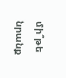մի՞թե նրանք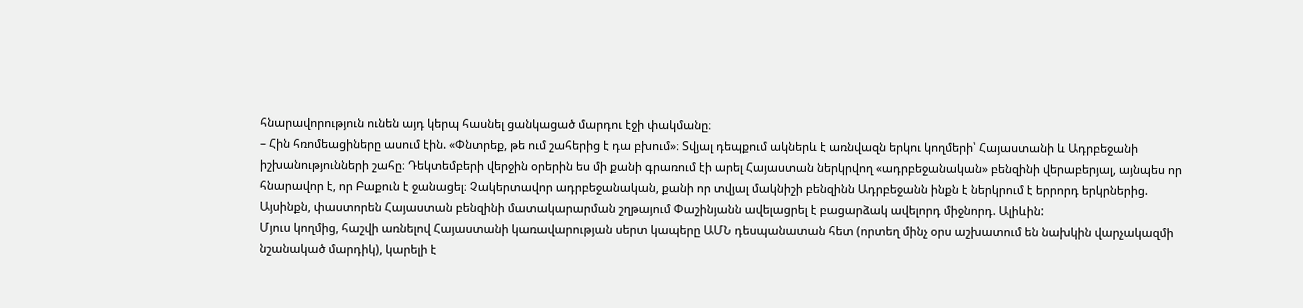հնարավորություն ունեն այդ կերպ հասնել ցանկացած մարդու էջի փակմանը։
– Հին հռոմեացիները ասում էին. «Փնտրեք, թե ում շահերից է դա բխում»։ Տվյալ դեպքում ակներև է առնվազն երկու կողմերի՝ Հայաստանի և Ադրբեջանի իշխանությունների շահը։ Դեկտեմբերի վերջին օրերին ես մի քանի գրառում էի արել Հայաստան ներկրվող «ադրբեջանական» բենզինի վերաբերյալ, այնպես որ հնարավոր է, որ Բաքուն է ջանացել։ Չակերտավոր ադրբեջանական, քանի որ տվյալ մակնիշի բենզինն Ադրբեջանն ինքն է ներկրում է երրորդ երկրներից. Այսինքն, փաստորեն Հայաստան բենզինի մատակարարման շղթայում Փաշինյանն ավելացրել է բացարձակ ավելորդ միջնորդ. Ալիևին:
Մյուս կողմից, հաշվի առնելով Հայաստանի կառավարության սերտ կապերը ԱՄՆ դեսպանատան հետ (որտեղ մինչ օրս աշխատում են նախկին վարչակազմի նշանակած մարդիկ), կարելի է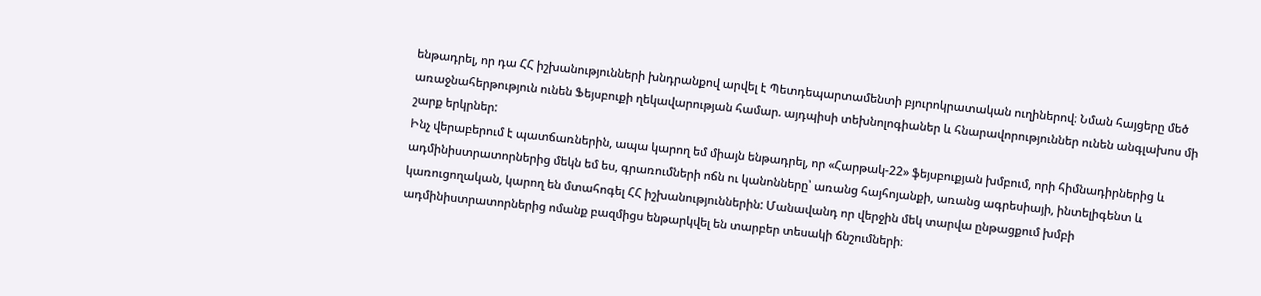ենթադրել, որ դա ՀՀ իշխանությունների խնդրանքով արվել է Պետդեպարտամենտի բյուրոկրատական ուղիներով։ Նման հայցերը մեծ առաջնահերթություն ունեն Ֆեյսբուքի ղեկավարության համար. այդպիսի տեխնոլոգիաներ և հնարավորություններ ունեն անգլախոս մի շարք երկրներ:
Ինչ վերաբերում է պատճառներին, ապա կարող եմ միայն ենթադրել, որ «Հարթակ-22» ֆեյսբուքյան խմբում, որի հիմնադիրներից և ադմինիստրատորներից մեկն եմ ես, գրառումների ոճն ու կանոնները՝ առանց հայհոյանքի, առանց ագրեսիայի, ինտելիգենտ և կառուցողական, կարող են մտահոգել ՀՀ իշխանություններին: Մանավանդ որ վերջին մեկ տարվա ընթացքում խմբի ադմինիստրատորներից ոմանք բազմիցս ենթարկվել են տարբեր տեսակի ճնշումների։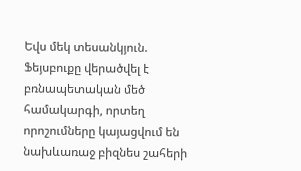Եվս մեկ տեսանկյուն. Ֆեյսբուքը վերածվել է բռնապետական մեծ համակարգի, որտեղ որոշումները կայացվում են նախևառաջ բիզնես շահերի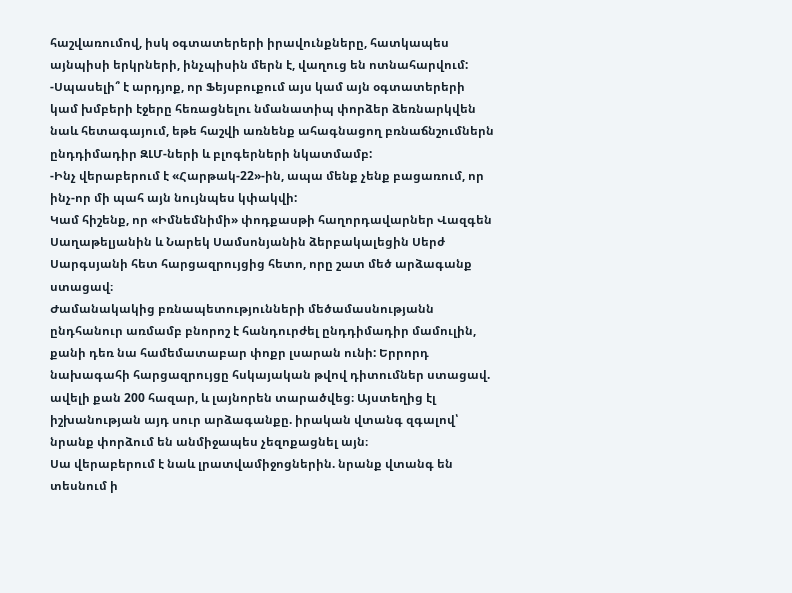հաշվառումով, իսկ օգտատերերի իրավունքները, հատկապես այնպիսի երկրների, ինչպիսին մերն է, վաղուց են ոտնահարվում:
-Սպասելի՞ է արդյոք, որ Ֆեյսբուքում այս կամ այն օգտատերերի կամ խմբերի էջերը հեռացնելու նմանատիպ փորձեր ձեռնարկվեն նաև հետագայում, եթե հաշվի առնենք ահագնացող բռնաճնշումներն ընդդիմադիր ԶԼՄ-ների և բլոգերների նկատմամբ:
-Ինչ վերաբերում է «Հարթակ-22»-ին, ապա մենք չենք բացառում, որ ինչ-որ մի պահ այն նույնպես կփակվի:
Կամ հիշենք, որ «Իմնեմնիմի» փոդքասթի հաղորդավարներ Վազգեն Սաղաթելյանին և Նարեկ Սամսոնյանին ձերբակալեցին Սերժ Սարգսյանի հետ հարցազրույցից հետո, որը շատ մեծ արձագանք ստացավ։
Ժամանակակից բռնապետությունների մեծամասնությանն ընդհանուր առմամբ բնորոշ է հանդուրժել ընդդիմադիր մամուլին, քանի դեռ նա համեմատաբար փոքր լսարան ունի: Երրորդ նախագահի հարցազրույցը հսկայական թվով դիտումներ ստացավ. ավելի քան 200 հազար, և լայնորեն տարածվեց։ Այստեղից էլ իշխանության այդ սուր արձագանքը. իրական վտանգ զգալով՝ նրանք փորձում են անմիջապես չեզոքացնել այն։
Սա վերաբերում է նաև լրատվամիջոցներին. նրանք վտանգ են տեսնում ի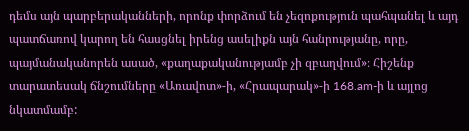դեմս այն պարբերականների, որոնք փորձում են չեզոքություն պահպանել և այդ պատճառով կարող են հասցնել իրենց ասելիքն այն հանրությանը, որը, պայմանականորեն ասած, «քաղաքականությամբ չի զբաղվում»։ Հիշենք տարատեսակ ճնշումները «Առավոտ»-ի, «Հրապարակ»-ի 168.am-ի և այլոց նկատմամբ: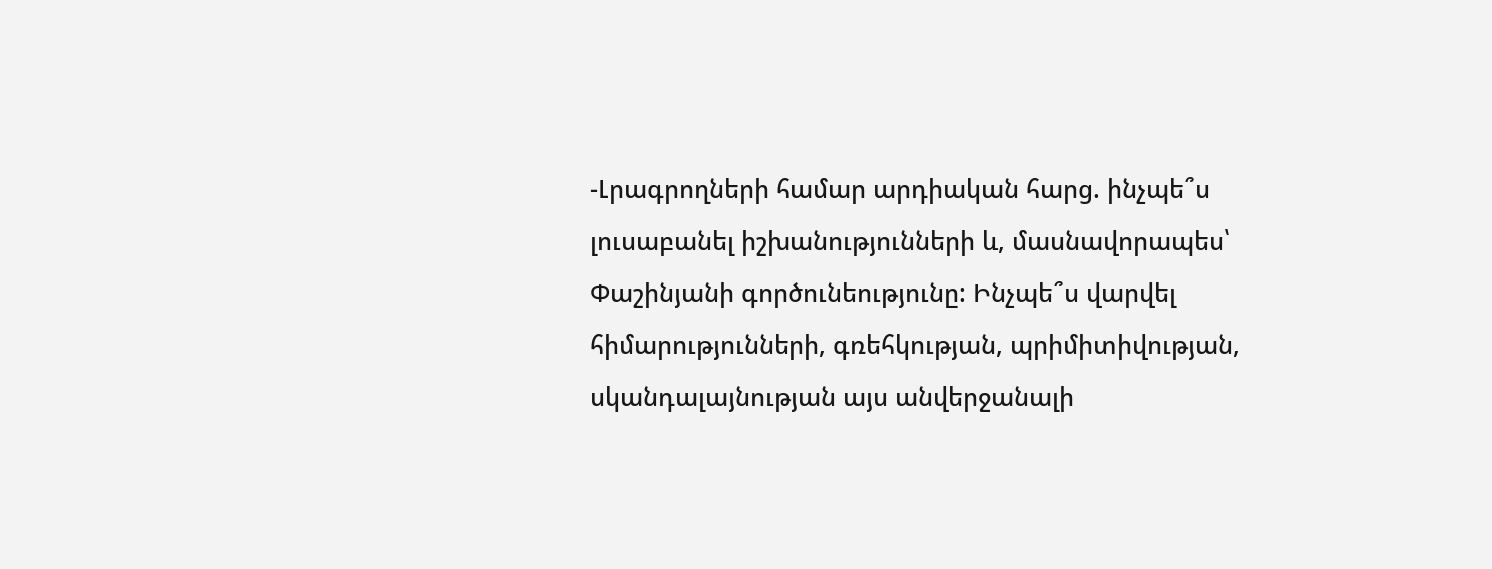-Լրագրողների համար արդիական հարց. ինչպե՞ս լուսաբանել իշխանությունների և, մասնավորապես՝ Փաշինյանի գործունեությունը: Ինչպե՞ս վարվել հիմարությունների, գռեհկության, պրիմիտիվության, սկանդալայնության այս անվերջանալի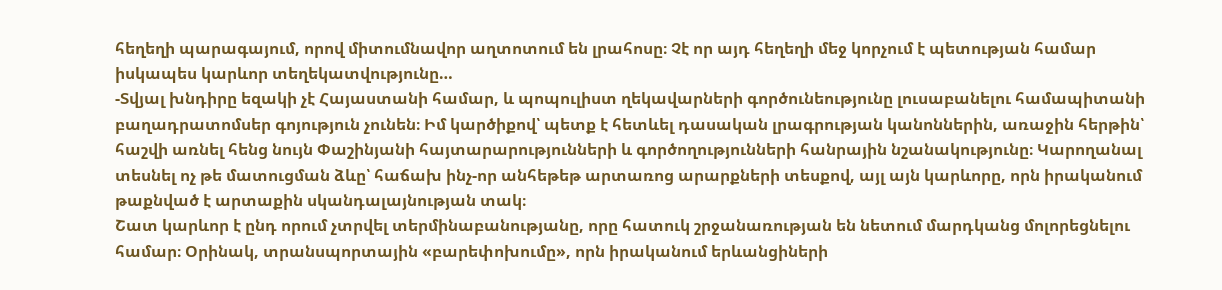հեղեղի պարագայում, որով միտումնավոր աղտոտում են լրահոսը։ Չէ որ այդ հեղեղի մեջ կորչում է պետության համար իսկապես կարևոր տեղեկատվությունը…
-Տվյալ խնդիրը եզակի չէ Հայաստանի համար, և պոպուլիստ ղեկավարների գործունեությունը լուսաբանելու համապիտանի բաղադրատոմսեր գոյություն չունեն։ Իմ կարծիքով՝ պետք է հետևել դասական լրագրության կանոններին, առաջին հերթին՝ հաշվի առնել հենց նույն Փաշինյանի հայտարարությունների և գործողությունների հանրային նշանակությունը։ Կարողանալ տեսնել ոչ թե մատուցման ձևը՝ հաճախ ինչ-որ անհեթեթ արտառոց արարքների տեսքով, այլ այն կարևորը, որն իրականում թաքնված է արտաքին սկանդալայնության տակ։
Շատ կարևոր է ընդ որում չտրվել տերմինաբանությանը, որը հատուկ շրջանառության են նետում մարդկանց մոլորեցնելու համար։ Օրինակ, տրանսպորտային «բարեփոխումը», որն իրականում երևանցիների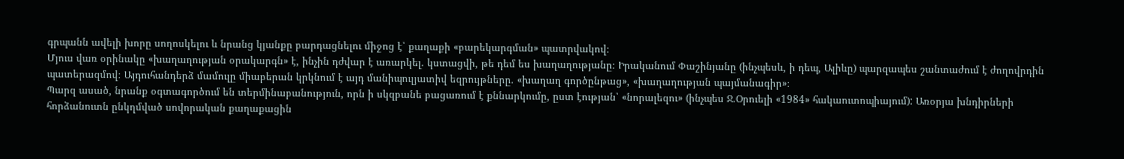գրպանն ավելի խորը սողոսկելու և նրանց կյանքը բարդացնելու միջոց է՝ քաղաքի «բարեկարգման» պատրվակով։
Մյուս վառ օրինակը «խաղաղության օրակարգն» է, ինչին դժվար է առարկել. կստացվի, թե դեմ ես խաղաղությանը։ Իրականում Փաշինյանը (ինչպեսև, ի դեպ, Ալիևը) պարզապես շանտաժում է ժողովրդին պատերազմով։ Այդուհանդերձ մամուլը միաբերան կրկնում է այդ մանիպուլյատիվ եզրույթները. «խաղաղ գործընթաց», «խաղաղության պայմանագիր»։
Պարզ ասած, նրանք օգտագործում են տերմինաբանություն, որն ի սկզբանե բացառում է քննարկումը, ըստ էության՝ «նորալեզու» (ինչպես Ջ.Օրուելի «1984» հակաուտոպիայում): Առօրյա խնդիրների հորձանուտն ընկղմված սովորական քաղաքացին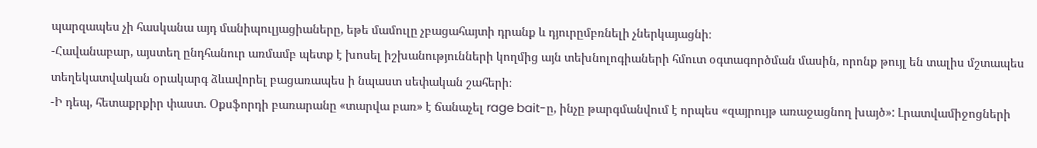պարզապես չի հասկանա այդ մանիպուլյացիաները, եթե մամուլը չբացահայտի դրանք և դյուրըմբռնելի չներկայացնի։
-Հավանաբար, այստեղ ընդհանուր առմամբ պետք է խոսել իշխանությունների կողմից այն տեխնոլոգիաների հմուտ օգտագործման մասին, որոնք թույլ են տալիս մշտապես տեղեկատվական օրակարգ ձևավորել բացառապես ի նպաստ սեփական շահերի։
-Ի դեպ, հետաքրքիր փաստ. Օքսֆորդի բառարանը «տարվա բառ» է ճանաչել rage bait-ը, ինչը թարգմանվում է որպես «զայրույթ առաջացնող խայծ»: Լրատվամիջոցների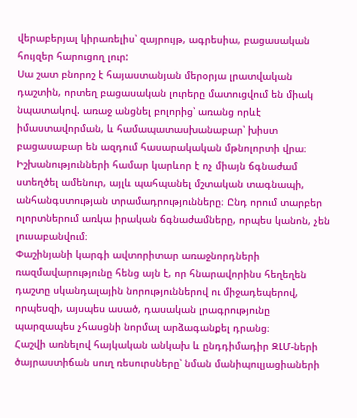վերաբերյալ կիրառելիս՝ զայրույթ, ագրեսիա, բացասական հույզեր հարուցող լուր:
Սա շատ բնորոշ է հայաստանյան մերօրյա լրատվական դաշտին, որտեղ բացասական լուրերը մատուցվում են միակ նպատակով. առաջ անցնել բոլորից՝ առանց որևէ իմաստավորման, և համապատասխանաբար՝ խիստ բացասաբար են ազդում հասարակական մթնոլորտի վրա։ Իշխանությունների համար կարևոր է ոչ միայն ճգնաժամ ստեղծել ամենուր, այլև պահպանել մշտական տագնապի, անհանգստության տրամադրությունները։ Ընդ որում տարբեր ոլորտներում առկա իրական ճգնաժամները, որպես կանոն, չեն լուսաբանվում։
Փաշինյանի կարգի ավտորիտար առաջնորդների ռազմավարությունը հենց այն է, որ հնարավորինս հեղեղեն դաշտը սկանդալային նորություններով ու միջադեպերով, որպեսզի, այսպես ասած, դասական լրագրությունը պարզապես չհասցնի նորմալ արձագանքել դրանց։
Հաշվի առնելով հայկական անկախ և ընդդիմադիր ԶԼՄ-ների ծայրաստիճան սուղ ռեսուրսները՝ նման մանիպուլյացիաների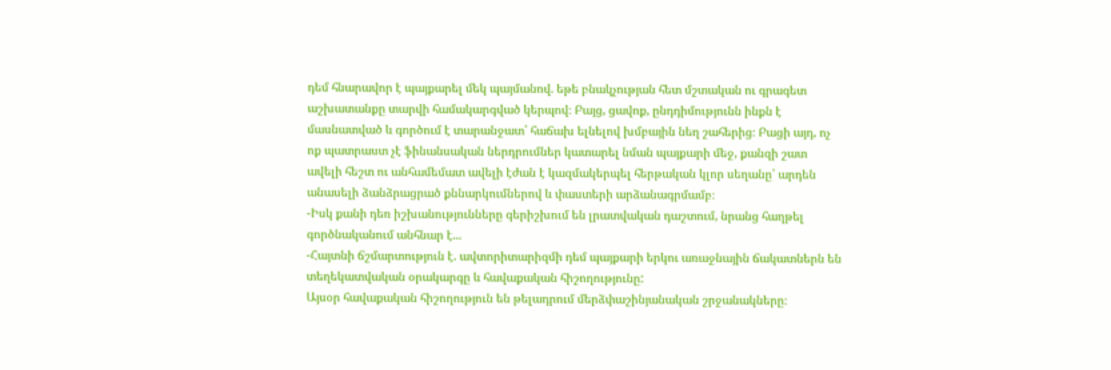դեմ հնարավոր է պայքարել մեկ պայմանով. եթե բնակչության հետ մշտական ու գրագետ աշխատանքը տարվի համակարգված կերպով։ Բայց, ցավոք, ընդդիմությունն ինքն է մասնատված և գործում է տարանջատ՝ հաճախ ելնելով խմբային նեղ շահերից։ Բացի այդ, ոչ ոք պատրաստ չէ ֆինանսական ներդրումներ կատարել նման պայքարի մեջ, քանզի շատ ավելի հեշտ ու անհամեմատ ավելի էժան է կազմակերպել հերթական կլոր սեղանը՝ արդեն անասելի ձանձրացրած քննարկումներով և փաստերի արձանագրմամբ։
-Իսկ քանի դեռ իշխանությունները գերիշխում են լրատվական դաշտում, նրանց հաղթել գործնականում անհնար է...
-Հայտնի ճշմարտություն է. ավտորիտարիզմի դեմ պայքարի երկու առաջնային ճակատներն են տեղեկատվական օրակարգը և հավաքական հիշողությունը:
Այսօր հավաքական հիշողություն են թելադրում մերձփաշինյանական շրջանակները։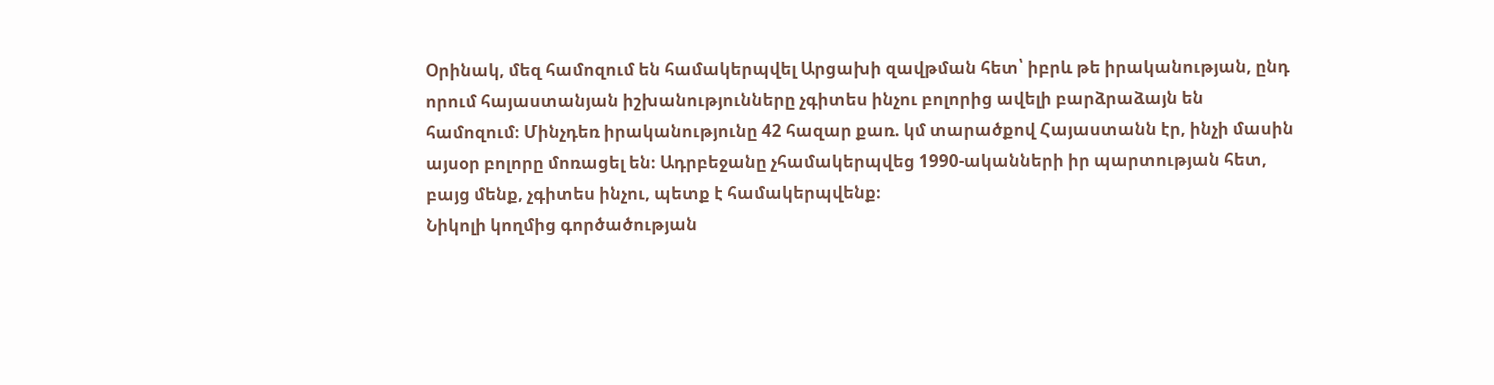Օրինակ, մեզ համոզում են համակերպվել Արցախի զավթման հետ՝ իբրև թե իրականության, ընդ որում հայաստանյան իշխանությունները չգիտես ինչու բոլորից ավելի բարձրաձայն են համոզում։ Մինչդեռ իրականությունը 42 հազար քառ. կմ տարածքով Հայաստանն էր, ինչի մասին այսօր բոլորը մոռացել են։ Ադրբեջանը չհամակերպվեց 1990-ականների իր պարտության հետ, բայց մենք, չգիտես ինչու, պետք է համակերպվենք։
Նիկոլի կողմից գործածության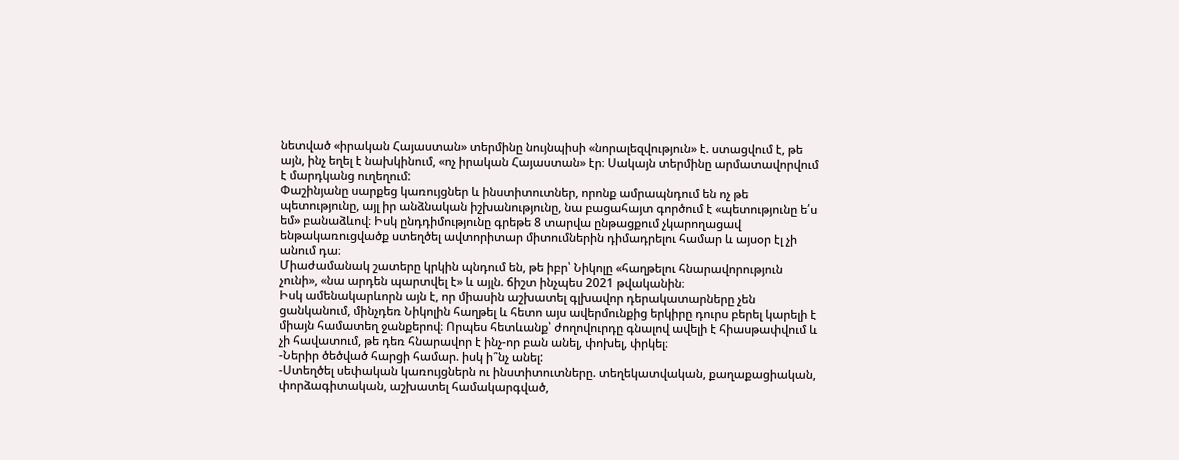նետված «իրական Հայաստան» տերմինը նույնպիսի «նորալեզվություն» է. ստացվում է, թե այն, ինչ եղել է նախկինում, «ոչ իրական Հայաստան» էր։ Սակայն տերմինը արմատավորվում է մարդկանց ուղեղում:
Փաշինյանը սարքեց կառույցներ և ինստիտուտներ, որոնք ամրապնդում են ոչ թե պետությունը, այլ իր անձնական իշխանությունը, նա բացահայտ գործում է «պետությունը ե՛ս եմ» բանաձևով։ Իսկ ընդդիմությունը գրեթե 8 տարվա ընթացքում չկարողացավ ենթակառուցվածք ստեղծել ավտորիտար միտումներին դիմադրելու համար և այսօր էլ չի անում դա։
Միաժամանակ շատերը կրկին պնդում են, թե իբր՝ Նիկոլը «հաղթելու հնարավորություն չունի», «նա արդեն պարտվել է» և այլն. ճիշտ ինչպես 2021 թվականին։
Իսկ ամենակարևորն այն է, որ միասին աշխատել գլխավոր դերակատարները չեն ցանկանում, մինչդեռ Նիկոլին հաղթել և հետո այս ավերմունքից երկիրը դուրս բերել կարելի է միայն համատեղ ջանքերով։ Որպես հետևանք՝ ժողովուրդը գնալով ավելի է հիասթափվում և չի հավատում, թե դեռ հնարավոր է ինչ-որ բան անել, փոխել, փրկել։
-Ներիր ծեծված հարցի համար. իսկ ի՞նչ անել:
-Ստեղծել սեփական կառույցներն ու ինստիտուտները. տեղեկատվական, քաղաքացիական, փորձագիտական, աշխատել համակարգված,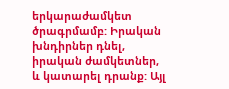երկարաժամկետ ծրագրմամբ: Իրական խնդիրներ դնել, իրական ժամկետներ, և կատարել դրանք: Այլ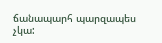ճանապարհ պարզապես չկա: